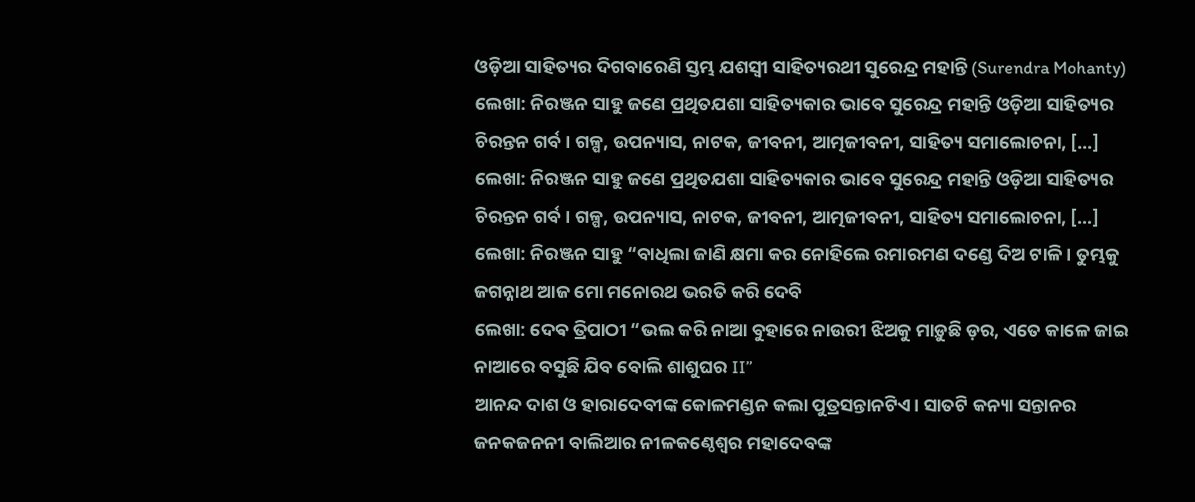ଓଡ଼ିଆ ସାହିତ୍ୟର ଦିଗବାରେଣି ସ୍ତମ୍ଭ ଯଶସ୍ବୀ ସାହିତ୍ୟରଥୀ ସୁରେନ୍ଦ୍ର ମହାନ୍ତି (Surendra Mohanty)
ଲେଖା: ନିରଞ୍ଜନ ସାହୁ ଜଣେ ପ୍ରଥିତଯଶା ସାହିତ୍ୟକାର ଭାବେ ସୁରେନ୍ଦ୍ର ମହାନ୍ତି ଓଡ଼ିଆ ସାହିତ୍ୟର ଚିରନ୍ତନ ଗର୍ବ। ଗଳ୍ପ, ଉପନ୍ୟାସ, ନାଟକ, ଜୀବନୀ, ଆତ୍ମଜୀବନୀ, ସାହିତ୍ୟ ସମାଲୋଚନା, […]
ଲେଖା: ନିରଞ୍ଜନ ସାହୁ ଜଣେ ପ୍ରଥିତଯଶା ସାହିତ୍ୟକାର ଭାବେ ସୁରେନ୍ଦ୍ର ମହାନ୍ତି ଓଡ଼ିଆ ସାହିତ୍ୟର ଚିରନ୍ତନ ଗର୍ବ। ଗଳ୍ପ, ଉପନ୍ୟାସ, ନାଟକ, ଜୀବନୀ, ଆତ୍ମଜୀବନୀ, ସାହିତ୍ୟ ସମାଲୋଚନା, […]
ଲେଖା: ନିରଞ୍ଜନ ସାହୁ “ବାଧିଲା ଜାଣି କ୍ଷମା କର ନୋହିଲେ ରମାରମଣ ଦଣ୍ଡେ ଦିଅ ଟାଳି। ତୁମ୍ଭକୁ ଜଗନ୍ନାଥ ଆଜ ମୋ ମନୋରଥ ଭରତି କରି ଦେବି
ଲେଖା: ଦେଵ ତ୍ରିପାଠୀ “ଭଲ କରି ନାଆ ବୁହାରେ ନାଉରୀ ଝିଅକୁ ମାଡ଼ୁଛି ଡ଼ର, ଏତେ କାଳେ ଜାଇ ନାଆରେ ବସୁଛି ଯିବ ବୋଲି ଶାଶୁଘର II”
ଆନନ୍ଦ ଦାଶ ଓ ହାରାଦେବୀଙ୍କ କୋଳମଣ୍ଡନ କଲା ପୁତ୍ରସନ୍ତାନଟିଏ। ସାତଟି କନ୍ୟା ସନ୍ତାନର ଜନକଜନନୀ ବାଲିଆର ନୀଳକଣ୍ଠେଶ୍ଵର ମହାଦେବଙ୍କ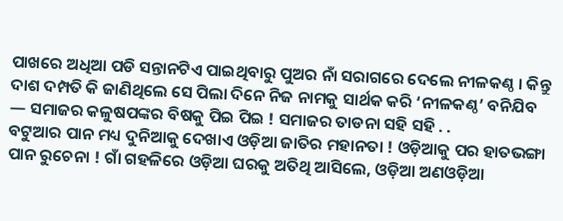ପାଖରେ ଅଧିଆ ପଡି ସନ୍ତାନଟିଏ ପାଇଥିବାରୁ ପୁଅର ନାଁ ସରାଗରେ ଦେଲେ ନୀଳକଣ୍ଠ । କିନ୍ତୁ ଦାଶ ଦମ୍ପତି କି ଜାଣିଥିଲେ ସେ ପିଲା ଦିନେ ନିଜ ନାମକୁ ସାର୍ଥକ କରି ‘ନୀଳକଣ୍ଠ’ ବନିଯିବ — ସମାଜର କଳୁଷପଙ୍କର ବିଷକୁ ପିଇ ପିଇ ! ସମାଜର ତାଡନା ସହି ସହି . .
ବଟୁଆର ପାନ ମଧ୍ୟ ଦୁନିଆକୁ ଦେଖାଏ ଓଡ଼ିଆ ଜାତିର ମହାନତା ! ଓଡ଼ିଆକୁ ପର ହାତଭଙ୍ଗା ପାନ ରୁଚେନା ! ଗାଁ ଗହଳିରେ ଓଡ଼ିଆ ଘରକୁ ଅତିଥି ଆସିଲେ, ଓଡ଼ିଆ ଅଣଓଡ଼ିଆ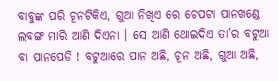ବାବୁଙ୍କ ପରି ଚୂନଟିକିଏ, ଗୁଆ ନିଖିଏ ରେ ଚେପଟା ପାନଖଣ୍ଡେ ଲବଙ୍ଗ ମାରି ଆଣି ଦିଏନା । ସେ ଆଣି ଥୋଇଦିଏ ତା’ର ବଟୁଆ ବା ପାନପେଡି ! ବଟୁଆରେ ପାନ ଅଛି, ଚୂନ ଅଛି, ଗୁଆ ଅଛି,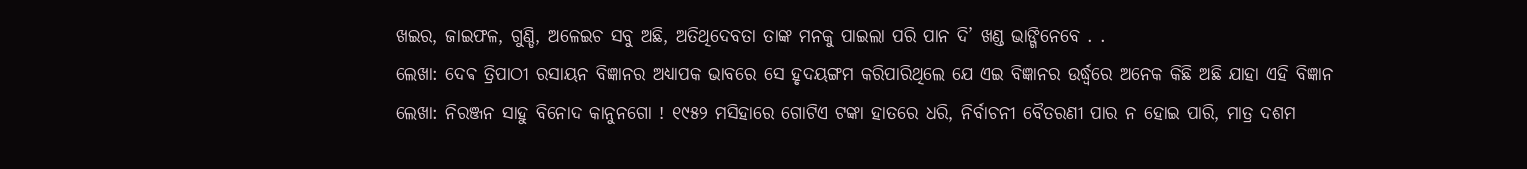ଖଇର, ଜାଇଫଳ, ଗୁଣ୍ଡି, ଅଳେଇଚ ସବୁ ଅଛି, ଅତିଥିଦେବତା ତାଙ୍କ ମନକୁ ପାଇଲା ପରି ପାନ ଦି’ ଖଣ୍ଡ ଭାଙ୍ଗିନେବେ . .
ଲେଖା: ଦେଵ ତ୍ରିପାଠୀ ରସାୟନ ବିଜ୍ଞାନର ଅଧ୍ୟାପକ ଭାବରେ ସେ ହୃଦୟଙ୍ଗମ କରିପାରିଥିଲେ ଯେ ଏଇ ବିଜ୍ଞାନର ଉର୍ଦ୍ଧ୍ବରେ ଅନେକ କିଛି ଅଛି ଯାହା ଏହି ବିଜ୍ଞାନ
ଲେଖା: ନିରଞ୍ଜନ ସାହୁ ବିନୋଦ କାନୁନଗୋ ! ୧୯୫୨ ମସିହାରେ ଗୋଟିଏ ଟଙ୍କା ହାତରେ ଧରି, ନିର୍ବାଚନୀ ବୈତରଣୀ ପାର ନ ହୋଇ ପାରି, ମାତ୍ର ଦଶମ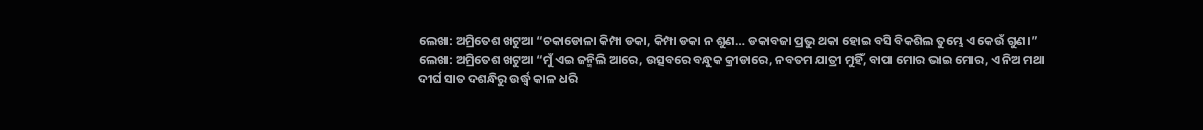ଲେଖା: ଅମ୍ରିତେଶ ଖଟୁଆ “ଚକାଡୋଳା କିମ୍ପା ଡକା, କିମ୍ପା ଡକା ନ ଶୁଣ… ଡକାବଜା ପ୍ରଭୁ ଥକା ହୋଇ ବସି ବିକଶିଲ ତୁମ୍ଭେ ଏ କେଉଁ ଗୁଣ।”
ଲେଖା: ଅମ୍ରିତେଶ ଖଟୁଆ “ମୁଁ ଏଇ ଜନ୍ମିଲି ଆରେ, ଉତ୍ସବରେ ବନ୍ଧୁକ କ୍ରୀଡାରେ, ନବତମ ଯାତ୍ରୀ ମୁହିଁ, ବାପା ମୋର ଭାଇ ମୋର, ଏ ନିଅ ମଥା
ଦୀର୍ଘ ସାତ ଦଶନ୍ଧିରୁ ଉର୍ଦ୍ଧ୍ବ କାଳ ଧରି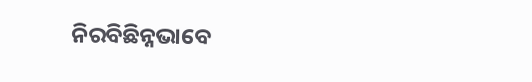ନିରବିଛିନ୍ନଭାବେ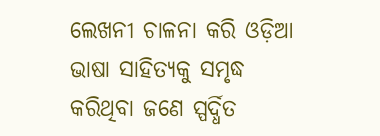ଲେଖନୀ ଚାଳନା କରି ଓଡ଼ିଆ ଭାଷା ସାହିତ୍ୟକୁ ସମୃଦ୍ଧ କରିଥିବା ଜଣେ ସ୍ପର୍ଦ୍ଧିତ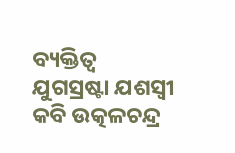ବ୍ୟକ୍ତିତ୍ବ ଯୁଗସ୍ରଷ୍ଟା ଯଶସ୍ୱୀ କବି ଉତ୍କଳଚନ୍ଦ୍ର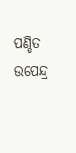ପଣ୍ଡିତ ଉପେନ୍ଦ୍ର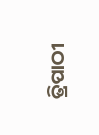ତ୍ରିପାଠୀ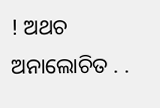! ଅଥଚ ଅନାଲୋଚିତ . .